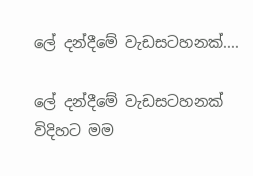ලේ දන්දීමේ වැඩසටහනක්....

ලේ දන්දීමේ වැඩසටහනක් විදිහට මම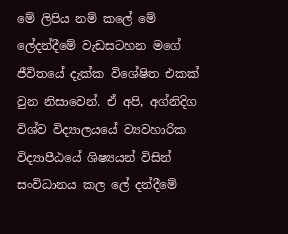මේ ලිපිය නම් කලේ මේ ලේදන්දීමේ වැඩසටහන මගේ ජීවිතයේ දැක්ක විශේෂිත එකක් වුන නිසාවෙන්. ඒ අපි, අග්නිදිග විශ්ව විද්‍යාලයයේ ව්‍යවහාරික විද්‍යාපීඨයේ ශිෂ්‍යයන් විසින් සංවිධානය කල ලේ දන්දීමේ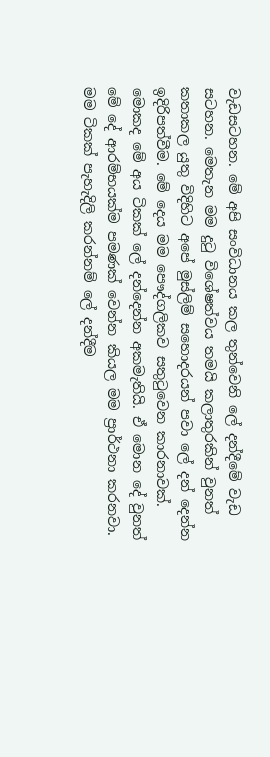වැඩසටහන. මේ අපි සංවිධානය කල තුන්වෙනි ලේ දන්දීමේ වැඩ සටහන. මෙතැන මම දුටු විශේෂත්වය තමයි කලාතුරකින් වුනත් කතාකල යුතු විදිහිට අපේ මුස්ලිම් සහොදරයන් පවා ලේ දන් දෙන්න ඉදිරිපත්වීම. මේ දෙය මම පෞද්ගලිකව සතුටුවෙන කාරනාවක්. මොකද මේ අය ටිකක් ලේ දන්දෙන්න අකමැතියි. ඒ මොන දේ වුනත් මේ දේ ආරම්භයක්ම පමණක් වෙන්න කියල මම ප්‍රාර්ථනා කරනවා. මම ටිකක් පැහැදිලි කරන්නම් ලේ දන්දීම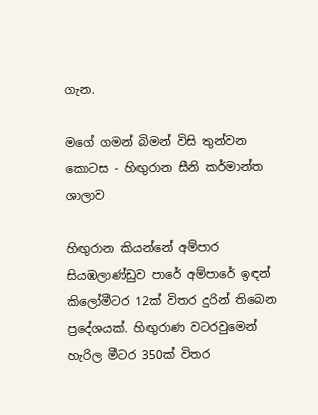ගැන.

මගේ ගමන් බිමන් විසි තුන්වන කොටස - හිඟුරාන සීනි කර්මාන්ත ශාලාව

හිඟුරාන කියන්නේ අම්පාර සියඹලාණ්ඩුව පාරේ අම්පාරේ ඉඳන් කිලෝමීටර 12ක් විතර දුරින් තිබෙන ප්‍රදේශයක්. හිඟුරාණ වටරවුමෙන් හැරිල මීටර 350ක් විතර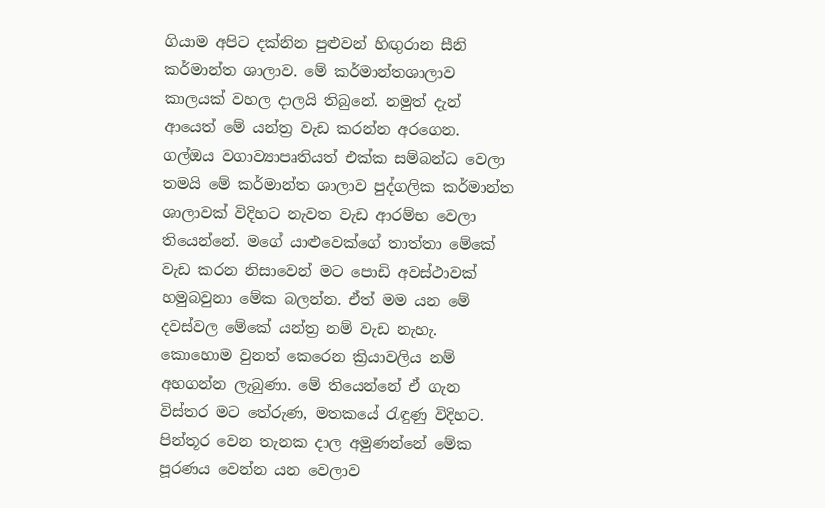ගියාම අපිට දක්නින පුළුවන් හිඟුරාන සීනි කර්මාන්ත ශාලාව. මේ කර්මාන්තශාලාව කාලයක් වහල දාලයි තිබුනේ. නමුත් දැන් ආයෙත් මේ යන්ත්‍ර වැඩ කරන්න අරගෙන. ගල්ඔය වගාව්‍යාපෘතියත් එක්ක සම්බන්ධ වෙලා තමයි මේ කර්මාන්ත ශාලාව පුද්ගලික කර්මාන්ත ශාලාවක් විදිහට නැවත වැඩ ආරම්භ වෙලා තියෙන්නේ. මගේ යාළුවෙක්ගේ තාත්තා මේකේ වැඩ කරන නිසාවෙන් මට පොඩි අවස්ථාවක් හමුබවුනා මේක බලන්න. ඒත් මම යන මේ දවස්වල මේකේ යන්ත්‍ර නම් වැඩ නැහැ. කොහොම වුනත් කෙරෙන ක්‍රියාවලිය නම් අහගන්න ලැබුණා. මේ තියෙන්නේ ඒ ගැන විස්තර මට තේරුණ, මතකයේ රැඳුණු විදිහට. පින්තූර වෙන තැනක දාල අමුණන්නේ මේක පූරණය වෙන්න යන වෙලාව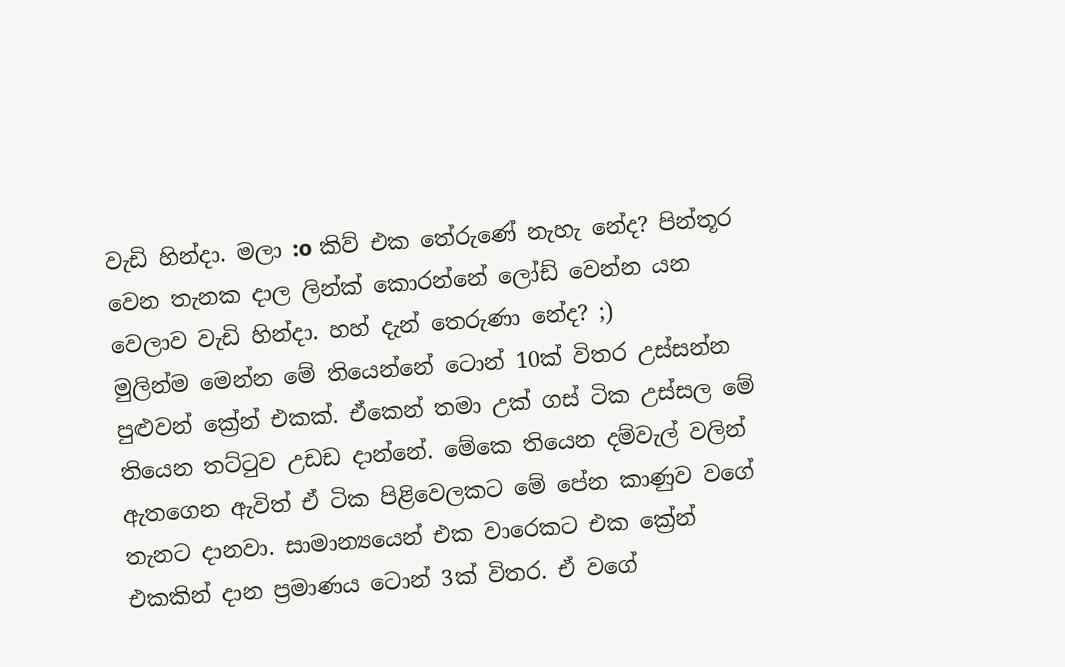වැඩි හින්දා. මලා :o කිව් එක තේරුණේ නැහැ නේද? පින්තූර වෙන තැනක දාල ලින්ක් කොරන්නේ ලෝඩ් වෙන්න යන වෙලාව වැඩි හින්දා. හහ් දැන් තෙරුණා නේද? ;)
මුලින්ම මෙන්න මේ තියෙන්නේ ටොන් 10ක් විතර උස්සන්න පුළුවන් ක්‍රේන් එකක්. ඒකෙන් තමා උක් ගස් ටික උස්සල මේ තියෙන තට්ටුව උඩඩ දාන්නේ. මේකෙ තියෙන දම්වැල් වලින් ඇතගෙන ඇවිත් ඒ ටික පිළිවෙලකට මේ පේන කාණුව වගේ තැනට දානවා. සාමාන්‍යයෙන් එක වාරෙකට එක ක්‍රේන් එකකින් දාන ප්‍රමාණය ටොන් 3ක් විතර. ඒ වගේ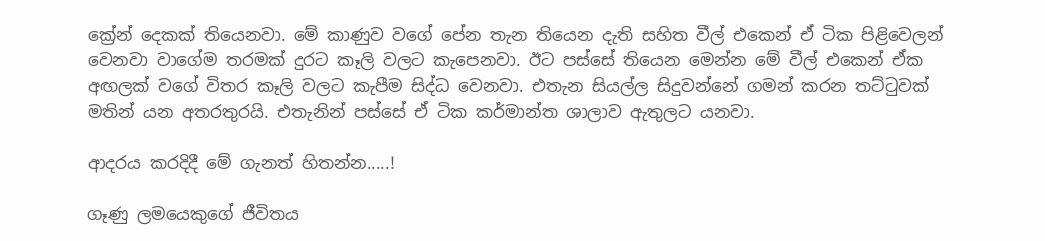ක්‍රේන් දෙකක් තියෙනවා. මේ කාණුව වගේ පේන තැන තියෙන දැති සහිත වීල් එකෙන් ඒ ටික පිළිවෙලන් වෙනවා වාගේම තරමක් දුරට කෑලි වලට කැපෙනවා. ඊට පස්සේ තියෙන මෙන්න මේ වීල් එකෙන් ඒක අඟලක් වගේ විතර කෑලි වලට කැපීම සිද්ධ වෙනවා. එතැන සියල්ල සිදුවන්නේ ගමන් කරන තට්ටුවක් මතින් යන අතරතුරයි. එතැනින් පස්සේ ඒ ටික කර්මාන්ත ශාලාව ඇතුලට යනවා.

ආදරය කරදිදී මේ ගැනත් හිතන්න.....!

ගෑණු ලමයෙකුගේ ජීවිතය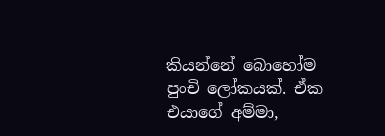කියන්නේ බොහෝම පුංචි ලෝකයක්. ඒක එයාගේ අම්මා,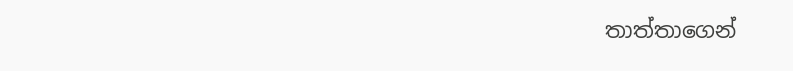තාත්තාගෙන්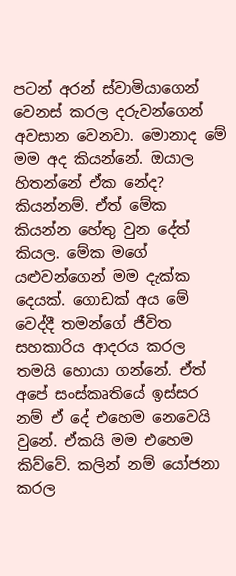පටන් අරන් ස්වාමියාගෙන් වෙනස් කරල දරුවන්ගෙන් අවසාන වෙනවා. මොනාද මේ මම අද කියන්නේ. ඔයාල හිතන්නේ ඒක නේද? කියන්නම්. ඒත් මේක කියන්න හේතු වුන දේත් කියල. මේක මගේ යළුවන්ගෙන් මම දැක්ක දෙයක්. ගොඩක් අය මේ වෙද්දී තමන්ගේ ජීවිත සහකාරිය ආදරය කරල තමයි හොයා ගන්නේ. ඒත් අපේ සංස්කෘතියේ ඉස්සර නම් ඒ දේ එහෙම නෙවෙයි වුනේ. ඒකයි මම එහෙම කිව්වේ. කලින් නම් යෝජනා කරල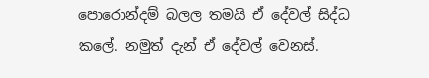පොරොන්දම් බලල තමයි ඒ දේවල් සිද්ධ කලේ. නමුත් දැන් ඒ දේවල් වෙනස්.